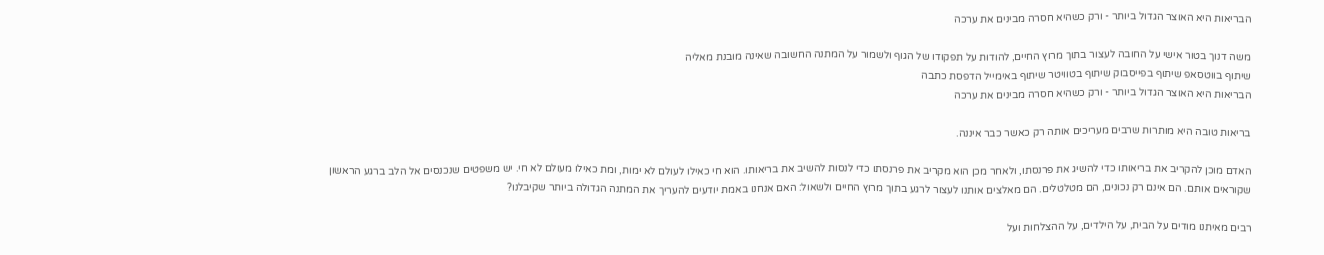הבריאות היא האוצר הגדול ביותר - ורק כשהיא חסרה מבינים את ערכה

משה דנוך בטור אישי על החובה לעצור בתוך מרוץ החיים, להודות על תפקודו של הגוף ולשמור על המתנה החשובה שאינה מובנת מאליה
שיתוף בווטסאפ שיתוף בפייסבוק שיתוף בטוויטר שיתוף באימייל הדפסת כתבה
הבריאות היא האוצר הגדול ביותר - ורק כשהיא חסרה מבינים את ערכה

בריאות טובה היא מותרות שרבים מעריכים אותה רק כאשר כבר איננה.

האדם מוכן להקריב את בריאותו כדי להשיג את פרנסתו, ולאחר מכן הוא מקריב את פרנסתו כדי לנסות להשיב את בריאותו. הוא חי כאילו לעולם לא ימות, ומת כאילו מעולם לא חי. יש משפטים שנכנסים אל הלב ברגע הראשון שקוראים אותם. הם אינם רק נכונים, הם מטלטלים. הם מאלצים אותנו לעצור לרגע בתוך מרוץ החיים ולשאול: האם אנחנו באמת יודעים להעריך את המתנה הגדולה ביותר שקיבלנו?

רבים מאיתנו מודים על הבית, על הילדים, על ההצלחות ועל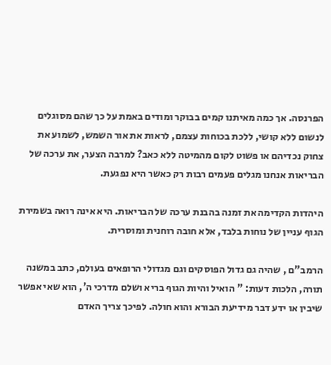הפרנסה. אך כמה מאיתנו קמים בבוקר ומודים באמת על כך שהם מסוגלים לנשום ללא קושי, ללכת בכוחות עצמם, לראות את אור השמש, לשמוע את צחוק נכדיהם או פשוט לקום מהמיטה ללא כאב? למרבה הצער, את ערכה של הבריאות אנחנו מגלים פעמים רבות רק כאשר היא נפגעת.

היהדות הקדימה את זמנה בהבנת ערכה של הבריאות. היא אינה רואה בשמירת הגוף עניין של נוחות בלבד, אלא חובה רוחנית ומוסרית.

הרמב"ם , שהיה גם גדול הפוסקים וגם מגדולי הרופאים בעולם, כתב במשנה תורה, הלכות דעות: " הואיל והיות הגוף בריא ושלם מדרכי ה', הוא שאי אפשר שיבין או ידע דבר מידיעת הבורא והוא חולה. לפיכך צריך האדם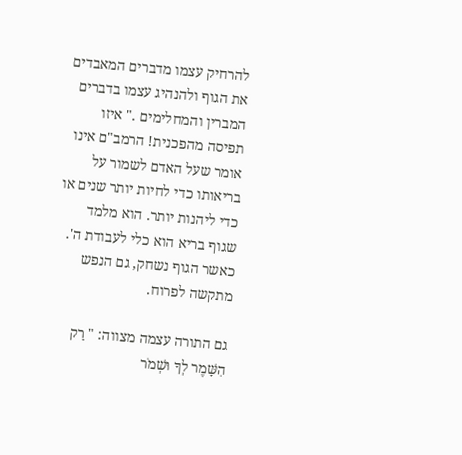להרחיק עצמו מדברים המאבדים את הגוף ולהנהיג עצמו בדברים המברין והמחלימים ." איזו תפיסה מהפכנית! הרמב"ם אינו אומר שעל האדם לשמור על בריאותו כדי לחיות יותר שנים או כדי ליהנות יותר. הוא מלמד שגוף בריא הוא כלי לעבודת ה'. כאשר הגוף נשחק, גם הנפש מתקשה לפרוח.

גם התורה עצמה מצווה: " רַק הִשָּׁמֶר לְךָ וּשְׁמֹר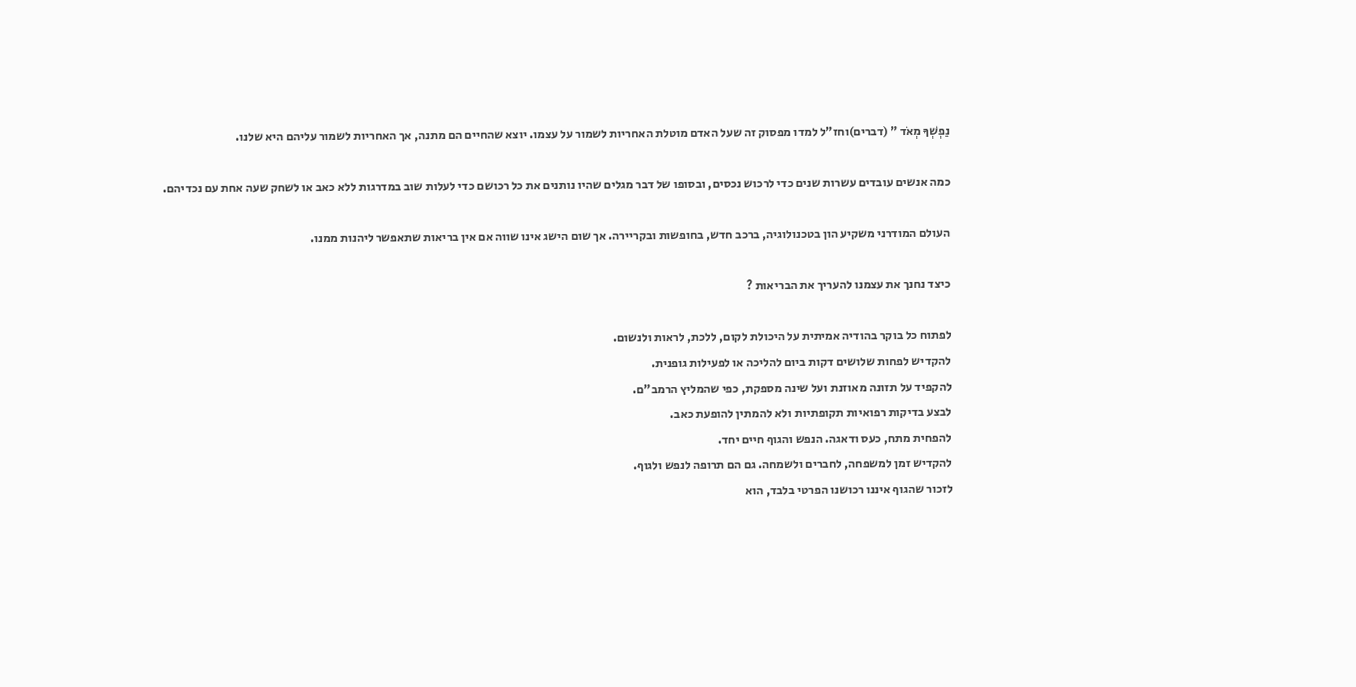נַפְשְׁךָ מְאֹד " (דברים)וחז"ל למדו מפסוק זה שעל האדם מוטלת האחריות לשמור על עצמו. יוצא שהחיים הם מתנה, אך האחריות לשמור עליהם היא שלנו.

כמה אנשים עובדים עשרות שנים כדי לרכוש נכסים, ובסופו של דבר מגלים שהיו נותנים את כל רכושם כדי לעלות שוב במדרגות ללא כאב או לשחק שעה אחת עם נכדיהם.

העולם המודרני משקיע הון בטכנולוגיה, ברכב חדש, בחופשות ובקריירה. אך שום הישג אינו שווה אם אין בריאות שתאפשר ליהנות ממנו.

כיצד נחנך את עצמנו להעריך את הבריאות ?

לפתוח כל בוקר בהודיה אמיתית על היכולת לקום, ללכת, לראות ולנשום.
להקדיש לפחות שלושים דקות ביום להליכה או לפעילות גופנית.
להקפיד על תזונה מאוזנת ועל שינה מספקת, כפי שהמליץ הרמב"ם.
לבצע בדיקות רפואיות תקופתיות ולא להמתין להופעת כאב.
להפחית מתח, כעס ודאגה. הנפש והגוף חיים יחד.
להקדיש זמן למשפחה, לחברים ולשמחה. גם הם תרופה לנפש ולגוף.
לזכור שהגוף איננו רכושנו הפרטי בלבד, הוא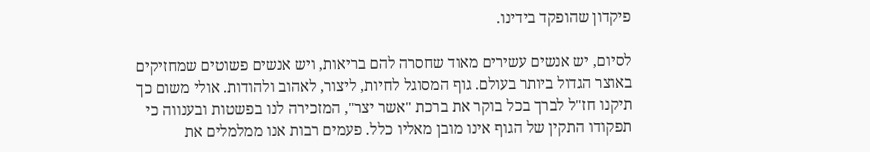פיקדון שהופקד בידינו.

לסיום, יש אנשים עשירים מאוד שחסרה להם בריאות, ויש אנשים פשוטים שמחזיקים באוצר הגדול ביותר בעולם. גוף המסוגל לחיות, ליצור, לאהוב ולהודות. אולי משום כך תיקנו חז"ל לברך בכל בוקר את ברכת "אשר יצר", המזכירה לנו בפשטות ובענווה כי תפקודו התקין של הגוף אינו מובן מאליו כלל. פעמים רבות אנו ממלמלים את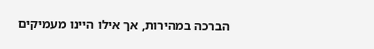הברכה במהירות, אך אילו היינו מעמיקים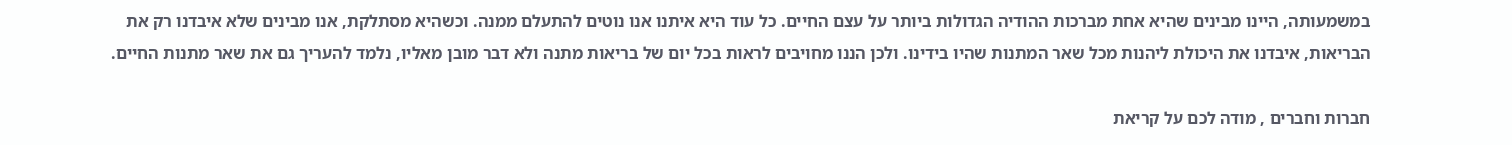במשמעותה, היינו מבינים שהיא אחת מברכות ההודיה הגדולות ביותר על עצם החיים. כל עוד היא איתנו אנו נוטים להתעלם ממנה. וכשהיא מסתלקת, אנו מבינים שלא איבדנו רק את הבריאות, איבדנו את היכולת ליהנות מכל שאר המתנות שהיו בידינו. ולכן הננו מחויבים לראות בכל יום של בריאות מתנה ולא דבר מובן מאליו, נלמד להעריך גם את שאר מתנות החיים.

חברות וחברים , מודה לכם על קריאת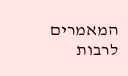המאמרים לרבות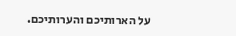על הארותיכם והערותיכם.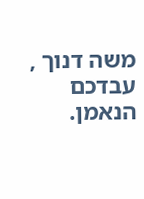משה דנוך , עבדכם הנאמן.